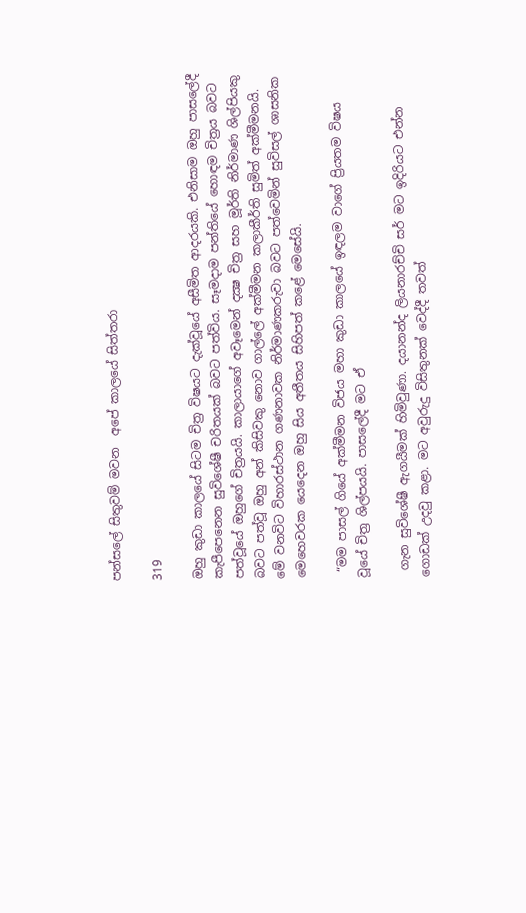පන්සලේ සිතුවම් මවන  අපේ කාලයේ සිත්තරා

319

ඔහු කුඩා කාලයේ සිටම චිත්‍ර විෂයට දැක්වූයේ අසීමිත ආදරයකි. එනිසාම ඔහු පාසලේදී කැපීපෙනෙන සුවිශේෂී චරිතයක් බවට පත්විය. සෑමදාම පන්තියේ හොඳම චිත්‍රය බවට පත්වූයේ ඔහුගේ චිත්‍රයයි. කාලායාගේ අවෑමෙන් දක්‍ෂ චිත්‍ර සහ මූර්ති නිර්මාණ ශිල්පියකු බවට පත්වූ ඔහු අන් කිසිවකු නොව ගාල්ලේ අක්මීමන කලාකීර්ති සුමිත් අක්මීමනයි. මේ වනවිට විහාරස්ථාන ගණනාවක නිර්මාණකරුවා බවට පත්වෙමින් සුවිසල් ශාසනික මෙහෙවරක යෙදෙන ඔහු සිය අතීතය සිහිපත් කළේ මෙසේයි.

 “මම පාසල් ගියේ අක්මීමන විජය මහා කුඩා කාලයේ ඉඳලම වාගේ ප්‍රියතම විෂය වූයේ චිත්‍ර ශිල්පයයි. පාසලේදී මට ඒ

 ගැන සුවිශේෂී ඇගයීමක් හිමිවුණා. දයානන්ද ලියනාරච්චි සර් මට ඉදිරියට එන්න ගොඩක් උදවු කළා. මට අවුරුදු විසිතුනක් වෙද්දී තවත්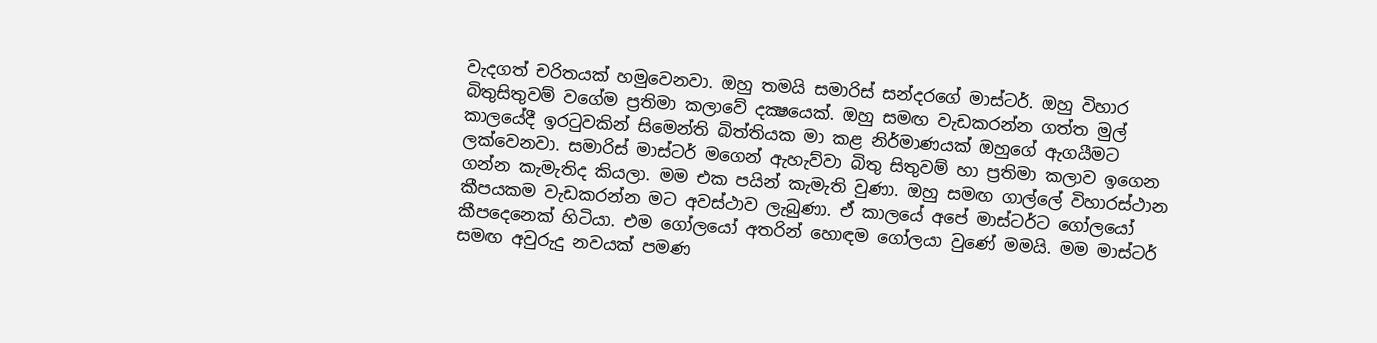වැදගත් චරිතයක් හමුවෙනවා. ඔහු තමයි සමාරිස් සන්දරගේ මාස්ටර්. ඔහු විහාර බිතුසිතුවම් වගේම ප්‍රතිමා කලාවේ දක්‍ෂයෙක්. ඔහු සමඟ වැඩකරන්න ගත්ත මුල් කාලයේදී ඉරටුවකින් සිමෙන්ති බිත්තියක මා කළ නිර්මාණයක් ඔහුගේ ඇගයීමට ලක්වෙනවා. සමාරිස් මාස්ටර් මගෙන් ඇහැව්වා බිතු සිතුවම් හා ප්‍රතිමා කලාව ඉගෙන ගන්න කැමැතිද කියලා. මම එක පයින් කැමැති වුණා. ඔහු සමඟ ගාල්ලේ විහාරස්ථාන කීපයකම වැඩකරන්න මට අවස්ථාව ලැබුණා. ඒ කාලයේ අපේ මාස්ටර්ට ගෝලයෝ කීපදෙනෙක් හිටියා. එම ගෝලයෝ අතරින් හොඳම ගෝලයා වුණේ මමයි. මම මාස්ටර් සමඟ අවුරුදු නවයක් පමණ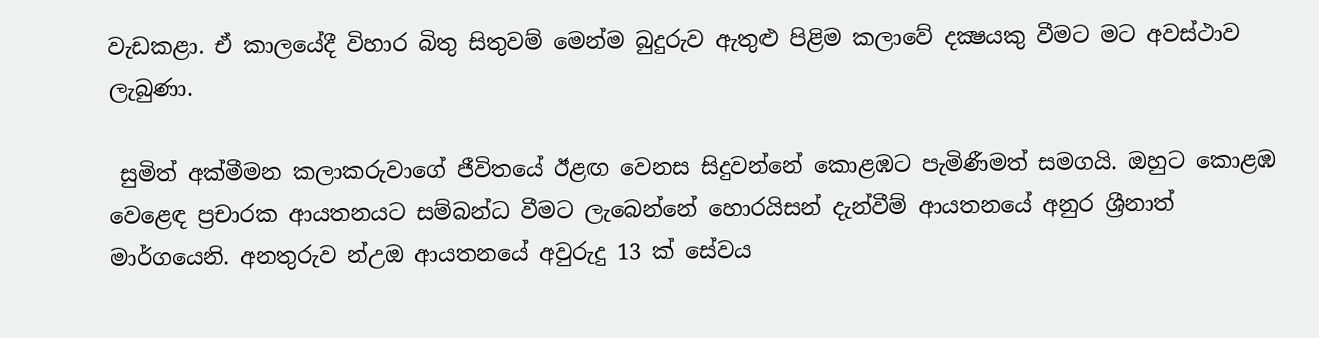වැඩකළා. ඒ කාලයේදී විහාර බිතු සිතුවම් මෙන්ම බුදුරුව ඇතුළු පිළිම කලාවේ දක්‍ෂයකු වීමට මට අවස්ථාව ලැබුණා.

 සුමිත් අක්මීමන කලාකරුවාගේ ජීවිතයේ ඊළඟ වෙනස සිදුවන්නේ කොළඹට පැමිණීමත් සමගයි. ඔහුට කොළඹ වෙළෙඳ ප්‍රචාරක ආයතනයට සම්බන්ධ වීමට ලැබෙන්නේ හොරයිසන් දැන්වීම් ආයතනයේ අනුර ශ්‍රීනාත් මාර්ගයෙනි. අනතුරුව න්‍උඔ ආයතනයේ අවුරුදු 13 ක් සේවය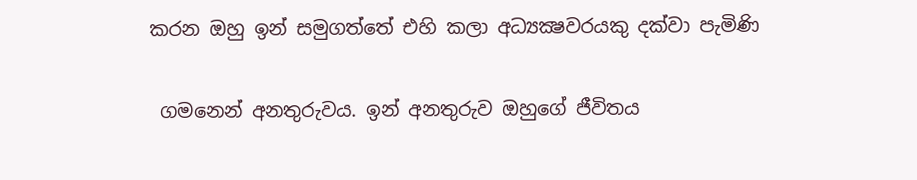කරන ඔහු ඉන් සමුගත්තේ එහි කලා අධ්‍යක්‍ෂවරයකු දක්වා පැමිණි

 ගමනෙන් අනතුරුවය. ඉන් අනතුරුව ඔහුගේ ජීවිතය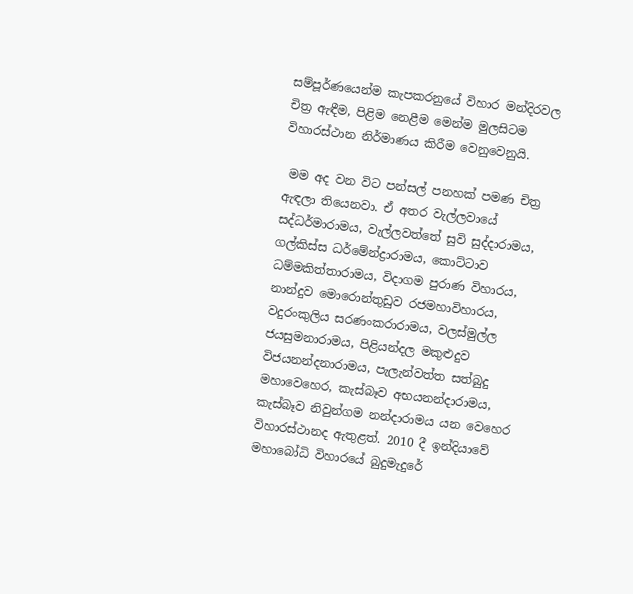සම්පූර්ණයෙන්ම කැපකරනුයේ විහාර මන්දිරවල චිත්‍ර ඇඳීම, පිළිම නෙළීම මෙන්ම මුලසිටම විහාරස්ථාන නිර්මාණය කිරීම වෙනුවෙනුයි.

 මම අද වන විට පන්සල් පනහක් පමණ චිත්‍ර ඇඳලා තියෙනවා. ඒ අතර වැල්ලවායේ සද්ධර්මාරාමය, වැල්ලවත්තේ සුවි සුද්දාරාමය, ගල්කිස්ස ධර්මේන්ද්‍රාරාමය, කොට්ටාව ධම්මකිත්තාරාමය, විදාගම පුරාණ විහාරය, නාන්දුව මොරොන්තුඩුව රජමහාවිහාරය, වදුරංකුලිය සරණංකරාරාමය, වලස්මුල්ල ජයසුමනාරාමය, පිළියන්දල මකුළුදුව විජයනන්දනාරාමය, පැලැන්වත්ත සත්බුදු මහාවෙහෙර, කැස්බෑව අභයනන්දාරාමය, කැස්බෑව නිවුන්ගම නන්දාරාමය යන වෙහෙර විහාරස්ථානද ඇතුළත්. 2010 දී ඉන්දියාවේ මහාබෝධි විහාරයේ බුදුමැදුරේ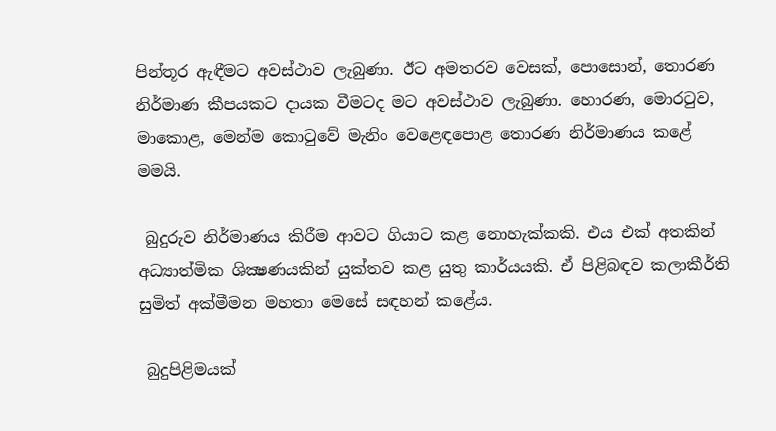පින්තූර ඇඳීමට අවස්ථාව ලැබුණා. ඊට අමතරව වෙසක්, පොසොන්, තොරණ නිර්මාණ කීපයකට දායක වීමටද මට අවස්ථාව ලැබුණා. හොරණ, මොරටුව, මාකොළ, මෙන්ම කොටුවේ මැනිං වෙළෙඳපොළ තොරණ නිර්මාණය කළේ මමයි.

 බුදුරුව නිර්මාණය කිරීම ආවට ගියාට කළ නොහැක්කකි. එය එක් අතකින් අධ්‍යාත්මික ශික්‍ෂණයකින් යුක්තව කළ යුතු කාර්යයකි. ඒ පිළිබඳව කලාකීර්ති සුමිත් අක්මීමන මහතා මෙසේ සඳහන් කළේය.

 බුදුපිළිමයක්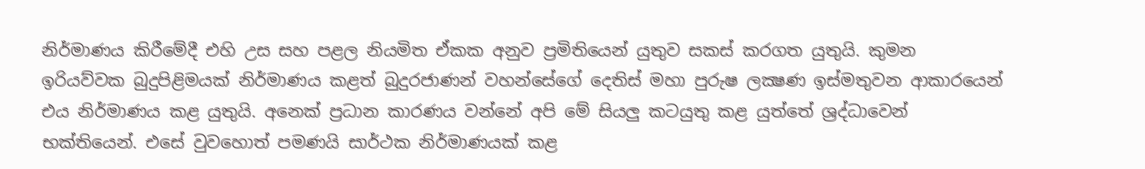නිර්මාණය කිරීමේදී එහි උස සහ පළල නියමිත ඒකක අනුව ප්‍රමිතියෙන් යුතුව සකස් කරගත යුතුයි. කුමන ඉරියව්වක බුදුපිළිමයක් නිර්මාණය කළත් බුදුරජාණන් වහන්සේගේ දෙතිස් මහා පුරුෂ ලක්‍ෂණ ඉස්මතුවන ආකාරයෙන් එය නිර්මාණය කළ යුතුයි. අනෙක් ප්‍රධාන කාරණය වන්නේ අපි මේ සියලු කටයුතු කළ යුත්තේ ශ්‍රද්ධාවෙන් භක්තියෙන්. එසේ වුවහොත් පමණයි සාර්ථක නිර්මාණයක් කළ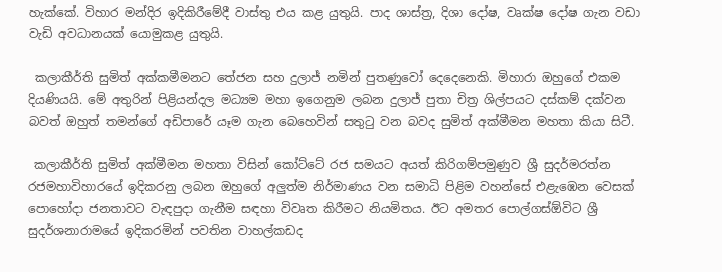හැක්කේ. විහාර මන්දිර ඉදිකිරීමේදී වාස්තු එය කළ යුතුයි. පාද ශාස්ත්‍ර, දිශා දෝෂ, වෘක්ෂ දෝෂ ගැන වඩා වැඩි අවධානයක් යොමුකළ යුතුයි.

 කලාකීර්ති සුමිත් අක්කමීමනට තේජන සහ දුලාජ් නමින් පුතණුවෝ දෙදෙනෙකි. මිහාරා ඔහුගේ එකම දියණියයි. මේ අතුරින් පිළියන්දල මධ්‍යම මහා ඉගෙනුම ලබන දුලාජ් පුතා චිත්‍ර ශිල්පයට දස්කම් දක්වන බවත් ඔහුත් තමන්ගේ අඩිපාරේ යෑම ගැන බෙහෙවින් සතුටු වන බවද සුමිත් අක්මීමන මහතා කියා සිටී.

 කලාකීර්ති සුමිත් අක්මීමන මහතා විසින් කෝට්ටේ රජ සමයට අයත් කිරිගම්පමුණුව ශ්‍රී සුදර්මරත්න රජමහාවිහාරයේ ඉදිකරනු ලබන ඔහුගේ අලුත්ම නිර්මාණය වන සමාධි පිළිම වහන්සේ එළැඹෙන වෙසක් පොහෝදා ජනතාවට වැඳපුදා ගැනීම සඳහා විවෘත කිරීමට නියමිතය. ඊට අමතර පොල්ගස්ඕවිට ශ්‍රී සුදර්ශනාරාමයේ ඉදිකරමින් පවතින වාහල්කඩද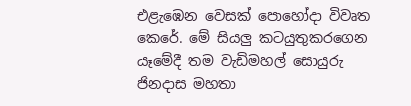එළැඹෙන වෙසක් පොහෝදා විවෘත කෙරේ. මේ සියලු කටයුතුකරගෙන යෑමේදී තම වැඩිමහල් සොයුරු ජිනදාස මහතා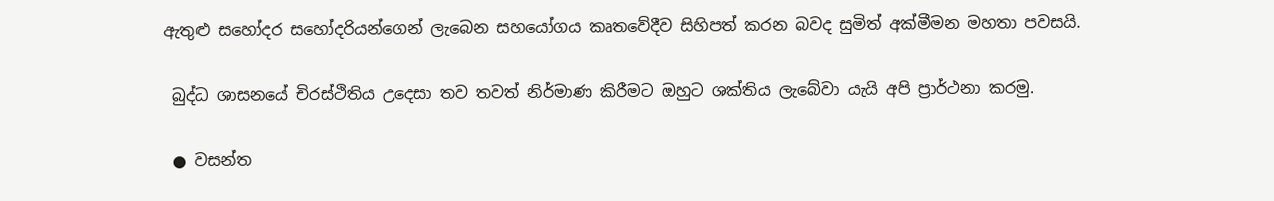ඇතුළු සහෝදර සහෝදරියන්ගෙන් ලැබෙන සහයෝගය කෘතවේදීව සිහිපත් කරන බවද සුමිත් අක්මීමන මහතා පවසයි.

 බුද්ධ ශාසනයේ චිරස්ථිතිය උදෙසා තව තවත් නිර්මාණ කිරීමට ඔහුට ශක්තිය ලැබේවා යැයි අපි ප්‍රාර්ථනා කරමු.

 ● වසන්ත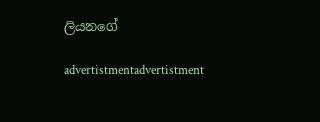ලියනගේ

advertistmentadvertistment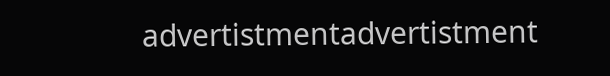advertistmentadvertistment